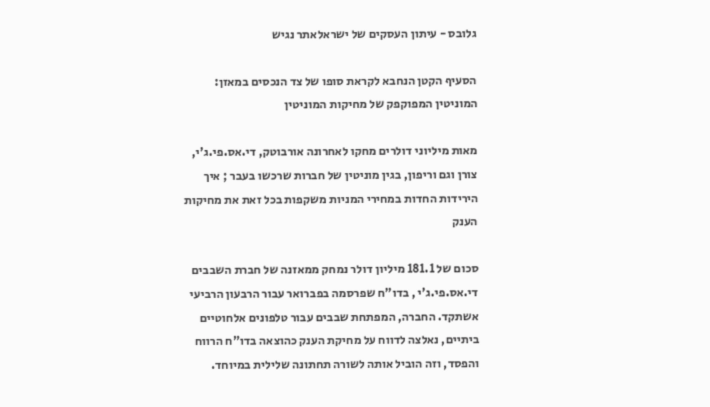גלובס - עיתון העסקים של ישראלאתר נגיש

הסעיף הקטן הנחבא לקראת סופו של צד הנכסים במאזן: המוניטין המפוקפק של מחיקות המוניטין

מאות מיליוני דולרים מחקו לאחרונה אורבוטק, די.אס.פי.ג'י, צורן וגם וריפון, בגין מוניטין של חברות שרכשו בעבר ; איך הירידות החדות במחירי המניות משקפות בכל זאת את מחיקות הענק

סכום של 181.1 מיליון דולר נמחק ממאזנה של חברת השבבים די.אס.פי.ג'י , בדו"ח שפרסמה בפברואר עבור הרבעון הרביעי אשתקד. החברה, המפתחת שבבים עבור טלפונים אלחוטיים ביתיים, נאלצה לדווח על מחיקת הענק כהוצאה בדו"ח הרווח והפסד, וזה הוביל אותה לשורה תחתונה שלילית במיוחד.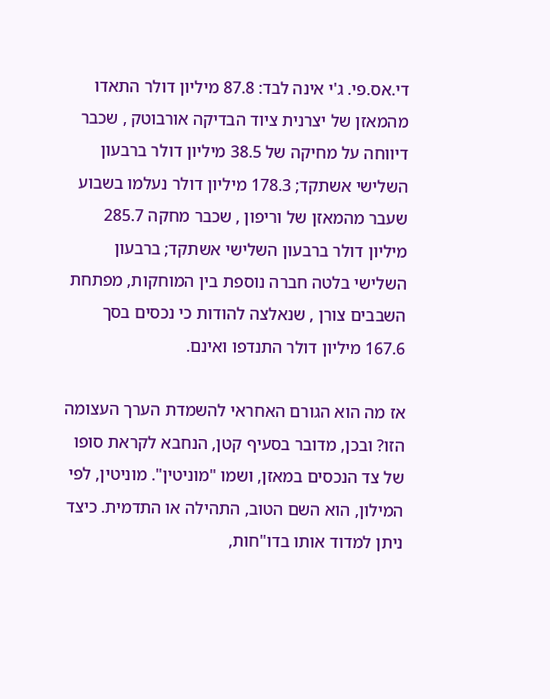די.אס.פי. ג'י אינה לבד: 87.8 מיליון דולר התאדו מהמאזן של יצרנית ציוד הבדיקה אורבוטק , שכבר דיווחה על מחיקה של 38.5 מיליון דולר ברבעון השלישי אשתקד; 178.3 מיליון דולר נעלמו בשבוע שעבר מהמאזן של וריפון , שכבר מחקה 285.7 מיליון דולר ברבעון השלישי אשתקד; ברבעון השלישי בלטה חברה נוספת בין המוחקות, מפתחת השבבים צורן , שנאלצה להודות כי נכסים בסך 167.6 מיליון דולר התנדפו ואינם.

אז מה הוא הגורם האחראי להשמדת הערך העצומה הזו? ובכן, מדובר בסעיף קטן, הנחבא לקראת סופו של צד הנכסים במאזן, ושמו "מוניטין". מוניטין, לפי המילון, הוא השם הטוב, התהילה או התדמית. כיצד ניתן למדוד אותו בדו"חות,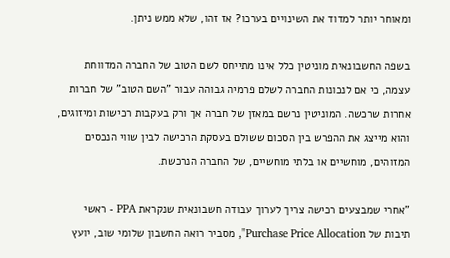ומאוחר יותר למדוד את השינויים בערכו? אז זהו, שלא ממש ניתן.

בשפה החשבונאית מוניטין כלל אינו מתייחס לשם הטוב של החברה המדווחת עצמה, כי אם לנכונות החברה לשלם פרמיה גבוהה עבור "השם הטוב" של חברות אחרות שרכשה. המוניטין נרשם במאזן של חברה אך ורק בעקבות רכישות ומיזוגים, והוא מייצג את ההפרש בין הסכום ששולם בעסקת הרכישה לבין שווי הנכסים המזוהים, מוחשיים או בלתי מוחשיים, של החברה הנרכשת.

"אחרי שמבצעים רכישה צריך לערוך עבודה חשבונאית שנקראת PPA - ראשי תיבות של Purchase Price Allocation", מסביר רואה החשבון שלומי שוב, יועץ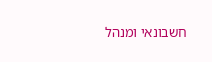חשבונאי ומנהל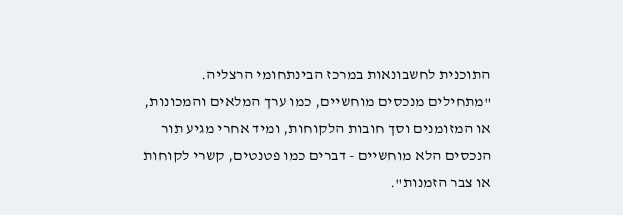התוכנית לחשבונאות במרכז הבינתחומי הרצליה. "מתחילים מנכסים מוחשיים, כמו ערך המלאים והמכונות, או המזומנים וסך חובות הלקוחות, ומיד אחרי מגיע תור הנכסים הלא מוחשיים - דברים כמו פטנטים, קשרי לקוחות או צבר הזמנות".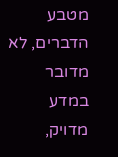מטבע הדברים, לא מדובר במדע מדויק,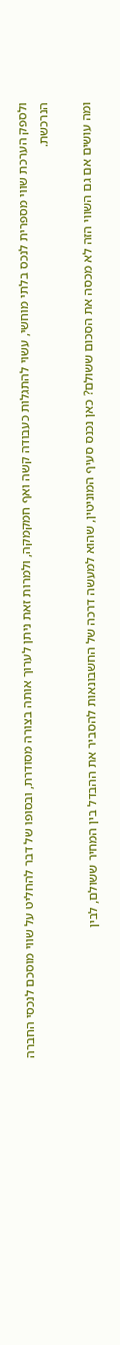ולספק הערכת שווי מספרית לנכס בלתי מוחשי, עשוי להתגלות כעבודה קשה ואף חמקמקה, ולמרות זאת ניתן לערוך אותה בצורה מסודרת, ובסופו של דבר להחליט על שווי מוסכם לנכסי החברה הנרכשת.

ומה עושים אם גם השווי הזה לא מכסה את הסכום ששולם? כאן נכנס סעיף המוניטין, שהוא למעשה דרכה של החשבונאות להסביר את ההבדל בין המחיר ששולם, לבין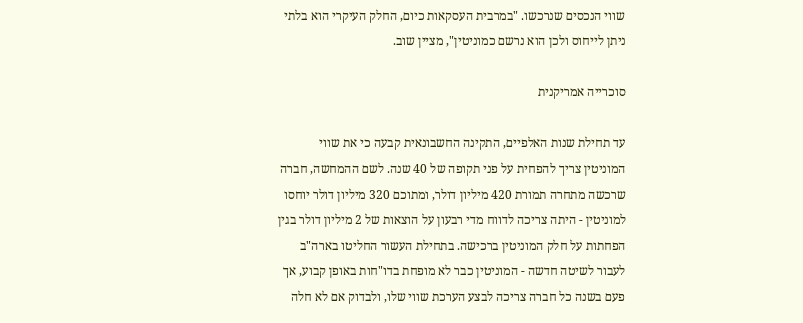שווי הנכסים שנרכשו. "במרבית העסקאות כיום, החלק העיקרי הוא בלתי ניתן לייחוס ולכן הוא נרשם כמוניטין", מציין שוב.

סוכרייה אמריקנית

עד תחילת שנות האלפיים, התקינה החשבונאית קבעה כי את שווי המוניטין צריך להפחית על פני תקופה של 40 שנה. לשם ההמחשה, חברה שרכשה מתחרה תמורת 420 מיליון דולר, ומתוכם 320 מיליון דולר יוחסו למוניטין - היתה צריכה לדווח מדי רבעון על הוצאות של 2 מיליון דולר בגין הפחתות על חלק המוניטין ברכישה. בתחילת העשור החליטו בארה"ב לעבור לשיטה חדשה - המוניטין כבר לא מופחת בדו"חות באופן קבוע, אך פעם בשנה כל חברה צריכה לבצע הערכת שווי שלו, ולבדוק אם לא חלה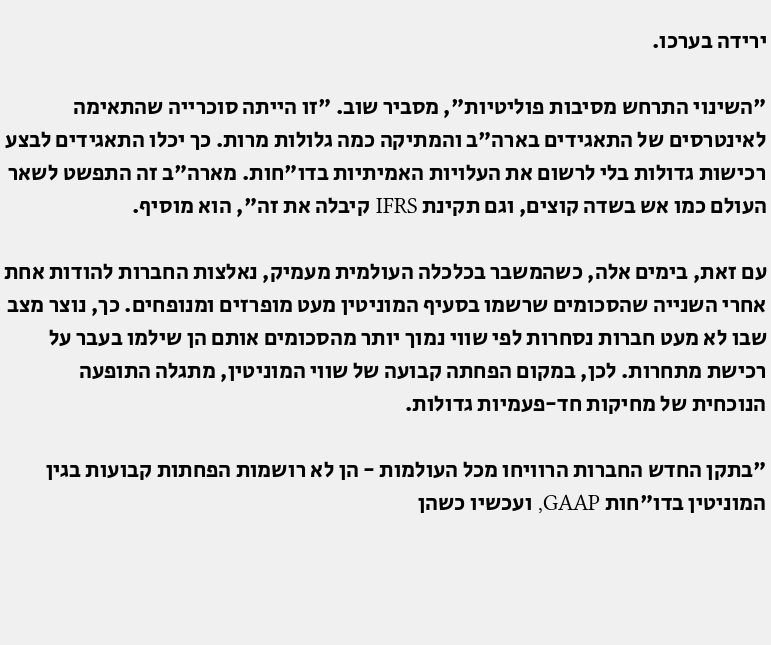ירידה בערכו.

"השינוי התרחש מסיבות פוליטיות", מסביר שוב. "זו הייתה סוכרייה שהתאימה לאינטרסים של התאגידים בארה"ב והמתיקה כמה גלולות מרות. כך יכלו התאגידים לבצע רכישות גדולות בלי לרשום את העלויות האמיתיות בדו"חות. מארה"ב זה התפשט לשאר העולם כמו אש בשדה קוצים, וגם תקינת IFRS קיבלה את זה", הוא מוסיף.

עם זאת, בימים אלה, כשהמשבר בכלכלה העולמית מעמיק, נאלצות החברות להודות אחת אחרי השנייה שהסכומים שרשמו בסעיף המוניטין מעט מופרזים ומנופחים. כך, נוצר מצב שבו לא מעט חברות נסחרות לפי שווי נמוך יותר מהסכומים אותם הן שילמו בעבר על רכישת מתחרות. לכן, במקום הפחתה קבועה של שווי המוניטין, מתגלה התופעה הנוכחית של מחיקות חד-פעמיות גדולות.

"בתקן החדש החברות הרוויחו מכל העולמות - הן לא רושמות הפחתות קבועות בגין המוניטין בדו"חות GAAP, ועכשיו כשהן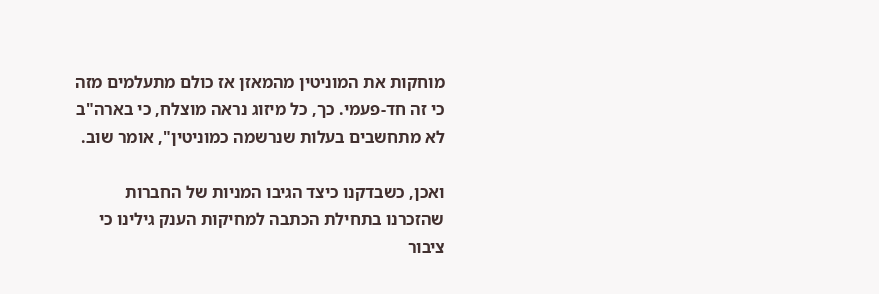מוחקות את המוניטין מהמאזן אז כולם מתעלמים מזה כי זה חד-פעמי. כך, כל מיזוג נראה מוצלח, כי בארה"ב לא מתחשבים בעלות שנרשמה כמוניטין", אומר שוב.

ואכן, כשבדקנו כיצד הגיבו המניות של החברות שהזכרנו בתחילת הכתבה למחיקות הענק גילינו כי ציבור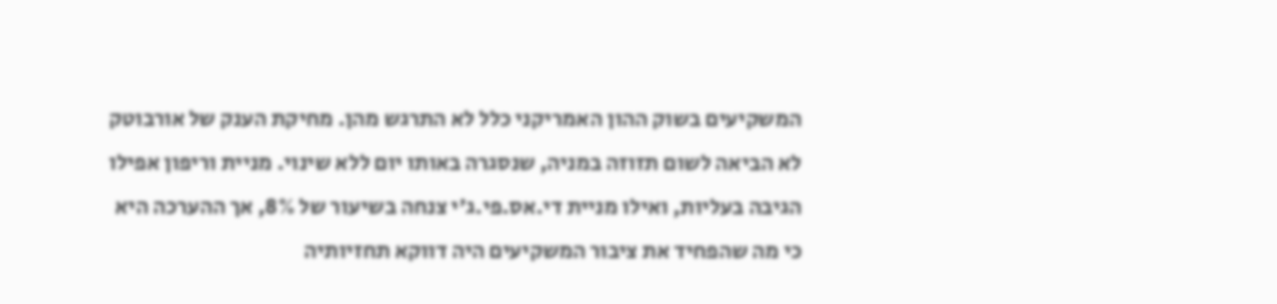המשקיעים בשוק ההון האמריקני כלל לא התרגש מהן. מחיקת הענק של אורבוטק לא הביאה לשום תזוזה במניה, שנסגרה באותו יום ללא שינוי. מניית וריפון אפילו הגיבה בעליות, ואילו מניית די.אס.פי.ג'י צנחה בשיעור של 8%, אך ההערכה היא כי מה שהפחיד את ציבור המשקיעים היה דווקא תחזיותיה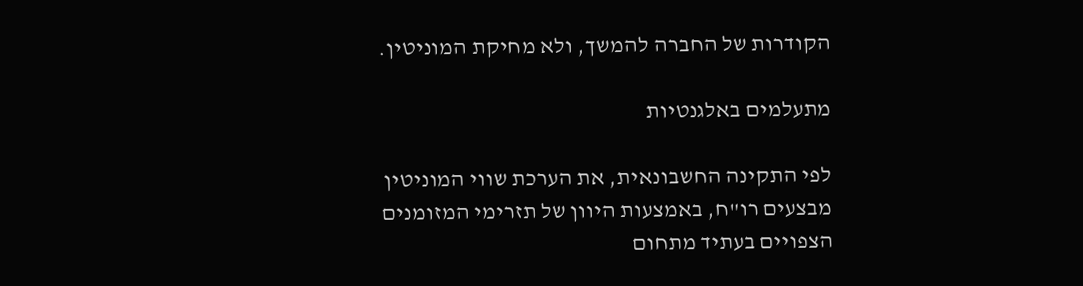הקודרות של החברה להמשך, ולא מחיקת המוניטין.

מתעלמים באלגנטיות

לפי התקינה החשבונאית, את הערכת שווי המוניטין מבצעים רו"ח, באמצעות היוון של תזרימי המזומנים הצפויים בעתיד מתחום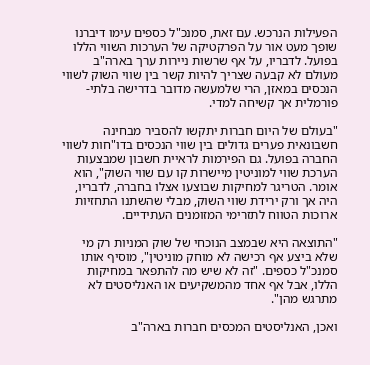הפעילות הנרכש. עם זאת, סמנכ"ל כספים עימו דיברנו שופך מעט אור על הפרקטיקה של הערכות השווי הללו בפועל. לדבריו, על אף שרשות ניירות ערך בארה"ב מעולם לא קבעה שצריך להיות קשר בין שווי השוק לשווי הנכסים במאזן, הרי שלמעשה מדובר בדרישה בלתי-פורמלית אך קשיחה למדי.

"בעולם של היום חברות יתקשו להסביר מבחינה חשבונאית פערים גדולים בין שווי הנכסים בדו"חות לשווי החברה בפועל. גם הפירמות לראיית חשבון שמבצעות הערכת שווי למוניטין מיישרות קו עם שווי השוק", הוא אומר. הטריגר למחיקות שבוצעו אצלו בחברה, לדבריו, היה אך ורק ירידת שווי השוק, מבלי שהשתנו התחזיות ארוכות הטווח לתזרימי המזומנים העתידיים.

"התוצאה היא שבמצב הנוכחי של שוק המניות רק מי שלא ביצע אף רכישה לא מוחק מוניטין", מוסיף אותו סמנכ"ל כספים. "זה לא שיש מה להתפאר במחיקות הללו, אבל אף אחד מהמשקיעים או האנליסטים לא מתרגש מהן".

ואכן, האנליסטים המכסים חברות בארה"ב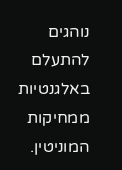נוהגים להתעלם באלגנטיות ממחיקות המוניטין.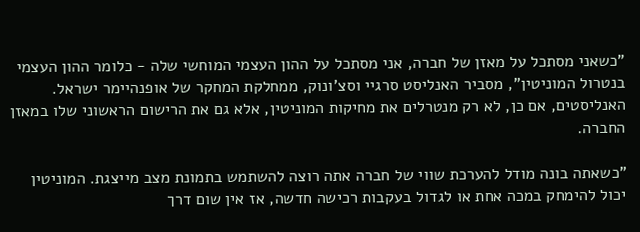"כשאני מסתכל על מאזן של חברה, אני מסתכל על ההון העצמי המוחשי שלה - כלומר ההון העצמי בנטרול המוניטין", מסביר האנליסט סרגיי וסצ'ונוק, ממחלקת המחקר של אופנהיימר ישראל. האנליסטים, אם כן, לא רק מנטרלים את מחיקות המוניטין, אלא גם את הרישום הראשוני שלו במאזן החברה.

"כשאתה בונה מודל להערכת שווי של חברה אתה רוצה להשתמש בתמונת מצב מייצגת. המוניטין יכול להימחק במכה אחת או לגדול בעקבות רכישה חדשה, אז אין שום דרך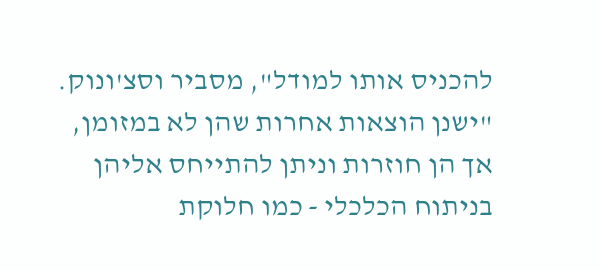להכניס אותו למודל", מסביר וסצ'ונוק. "ישנן הוצאות אחרות שהן לא במזומן, אך הן חוזרות וניתן להתייחס אליהן בניתוח הכלכלי - כמו חלוקת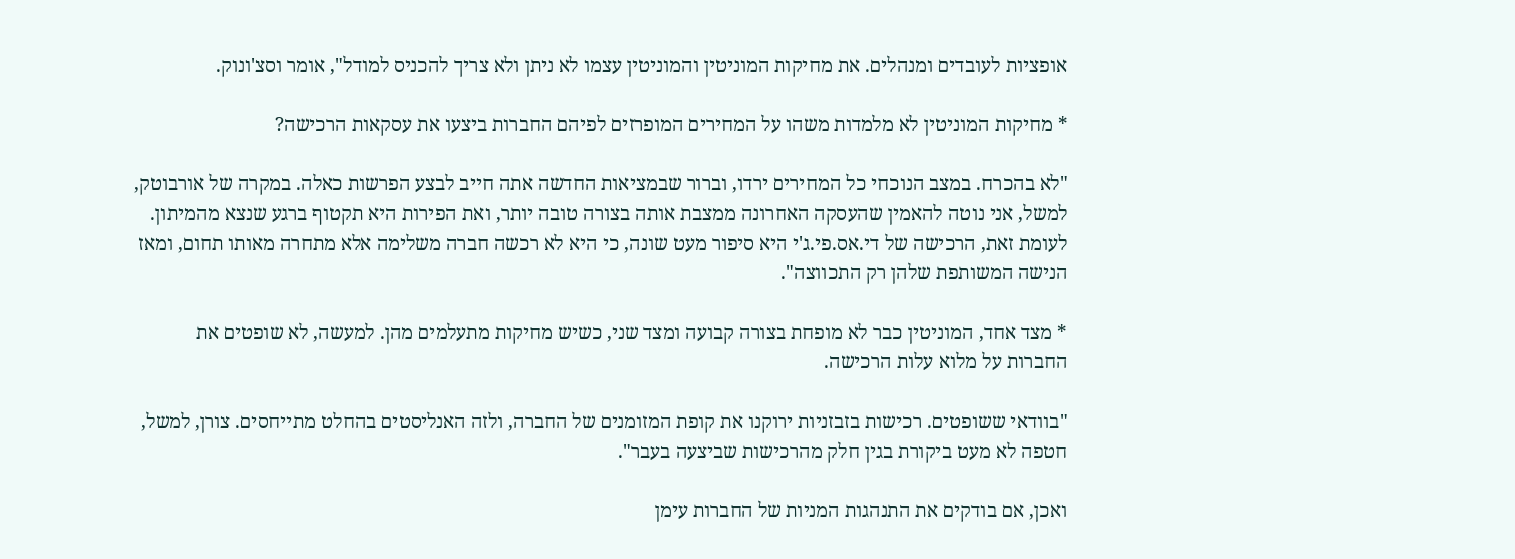אופציות לעובדים ומנהלים. את מחיקות המוניטין והמוניטין עצמו לא ניתן ולא צריך להכניס למודל", אומר וסצ'ונוק.

* מחיקות המוניטין לא מלמדות משהו על המחירים המופרזים לפיהם החברות ביצעו את עסקאות הרכישה?

"לא בהכרח. במצב הנוכחי כל המחירים ירדו, וברור שבמציאות החדשה אתה חייב לבצע הפרשות כאלה. במקרה של אורבוטק, למשל, אני נוטה להאמין שהעסקה האחרונה ממצבת אותה בצורה טובה יותר, ואת הפירות היא תקטוף ברגע שנצא מהמיתון. לעומת זאת, הרכישה של די.אס.פי.ג'י היא סיפור מעט שונה, כי היא לא רכשה חברה משלימה אלא מתחרה מאותו תחום, ומאז הנישה המשותפת שלהן רק התכווצה".

* מצד אחד, המוניטין כבר לא מופחת בצורה קבועה ומצד שני, כשיש מחיקות מתעלמים מהן. למעשה, לא שופטים את החברות על מלוא עלות הרכישה.

"בוודאי ששופטים. רכישות בזבזניות ירוקנו את קופת המזומנים של החברה, ולזה האנליסטים בהחלט מתייחסים. צורן, למשל, חטפה לא מעט ביקורת בגין חלק מהרכישות שביצעה בעבר".

ואכן, אם בודקים את התנהגות המניות של החברות עימן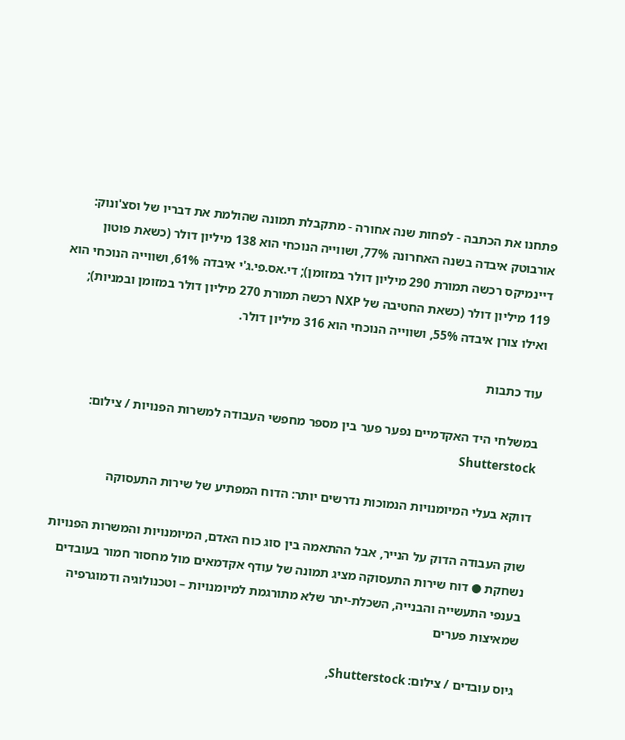פתחנו את הכתבה - לפחות שנה אחורה - מתקבלת תמונה שהולמת את דבריו של וסצ'ונוק: אורבוטק איבדה בשנה האחרונה 77%, ושווייה הנוכחי הוא 138 מיליון דולר (כשאת פוטון דיינמיקס רכשה תמורת 290 מיליון דולר במזומן); די.אס.פי.ג'י איבדה 61%, ושווייה הנוכחי הוא 119 מיליון דולר (כשאת החטיבה של NXP רכשה תמורת 270 מיליון דולר במזומן ובמניות); ואילו צורן איבדה 55%, ושווייה הנוכחי הוא 316 מיליון דולר.

עוד כתבות

במשלחי היד האקדמיים נפער פער בין מספר מחפשי העבודה למשרות הפנויות / צילום: Shutterstock

דווקא בעלי המיומנויות הנמוכות נדרשים יותר: הדוח המפתיע של שירות התעסוקה

שוק העבודה הדוק על הנייר, אבל ההתאמה בין סוג כוח האדם, המיומנויות והמשרות הפנויות נשחקת ● דוח שירות התעסוקה מציג תמונה של עודף אקדמאים מול מחסור חמור בעובדים בענפי התעשייה והבנייה, השכלת-יתר שלא מתורגמת למיומנויות – וטכנולוגיה ודמוגרפיה שמאיצות פערים

גיוס עובדים / צילום: Shutterstock,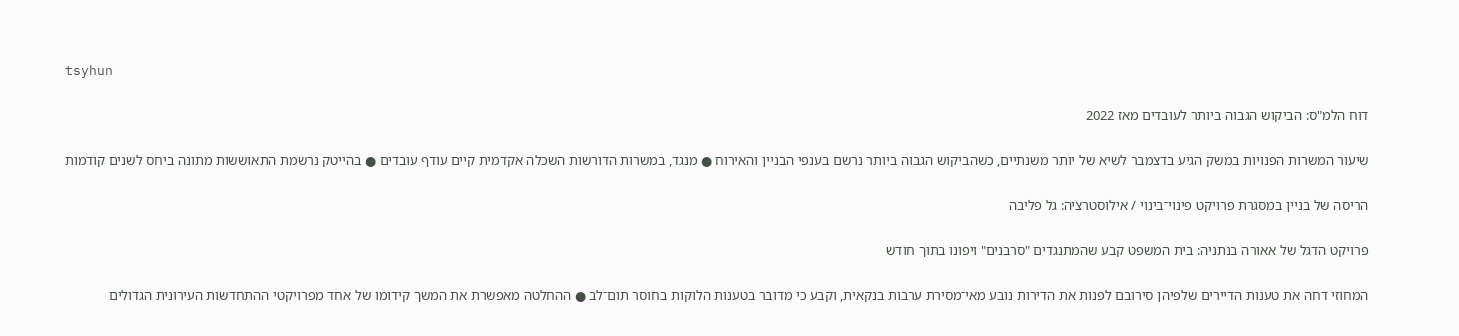tsyhun

דוח הלמ"ס: הביקוש הגבוה ביותר לעובדים מאז 2022

שיעור המשרות הפנויות במשק הגיע בדצמבר לשיא של יותר משנתיים, כשהביקוש הגבוה ביותר נרשם בענפי הבניין והאירוח ● מנגד, במשרות הדורשות השכלה אקדמית קיים עודף עובדים ● בהייטק נרשמת התאוששות מתונה ביחס לשנים קודמות

הריסה של בניין במסגרת פרויקט פינוי־בינוי / אילוסטרציה: גל פליבה

פרויקט הדגל של אאורה בנתניה: בית המשפט קבע שהמתנגדים "סרבנים" ויפונו בתוך חודש

המחוזי דחה את טענות הדיירים שלפיהן סירובם לפנות את הדירות נובע מאי־מסירת ערבות בנקאית, וקבע כי מדובר בטענות הלוקות בחוסר תום־לב ● ההחלטה מאפשרת את המשך קידומו של אחד מפרויקטי ההתחדשות העירונית הגדולים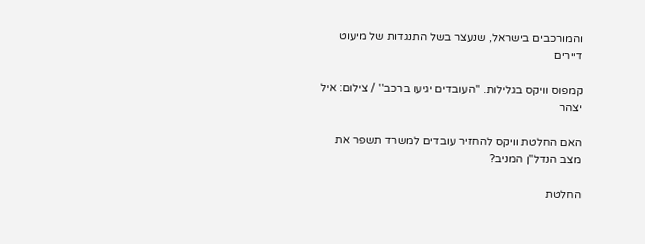והמורכבים בישראל, שנעצר בשל התנגדות של מיעוט דיירים

קמפוס וויקס בגלילות. ''העובדים יגיעו ברכב'' / צילום: איל יצהר

האם החלטת וויקס להחזיר עובדים למשרד תשפר את מצב הנדל"ן המניב?

החלטת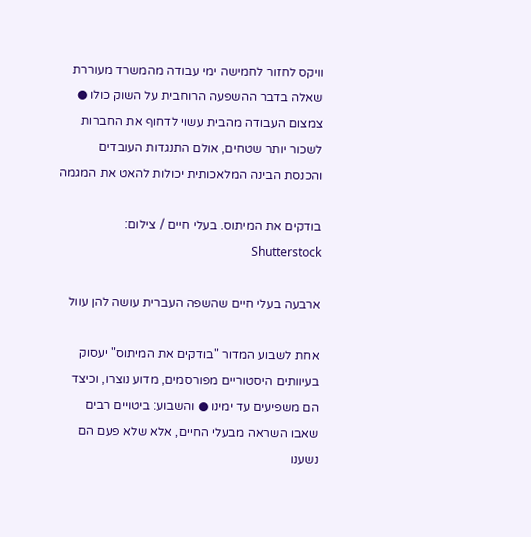וויקס לחזור לחמישה ימי עבודה מהמשרד מעוררת שאלה בדבר ההשפעה הרוחבית על השוק כולו ● צמצום העבודה מהבית עשוי לדחוף את החברות לשכור יותר שטחים, אולם התנגדות העובדים והכנסת הבינה המלאכותית יכולות להאט את המגמה

בודקים את המיתוס. בעלי חיים / צילום: Shutterstock

ארבעה בעלי חיים שהשפה העברית עושה להן עוול

אחת לשבוע המדור "בודקים את המיתוס" יעסוק בעיוותים היסטוריים מפורסמים, מדוע נוצרו, וכיצד הם משפיעים עד ימינו ● והשבוע: ביטויים רבים שאבו השראה מבעלי החיים, אלא שלא פעם הם נשענו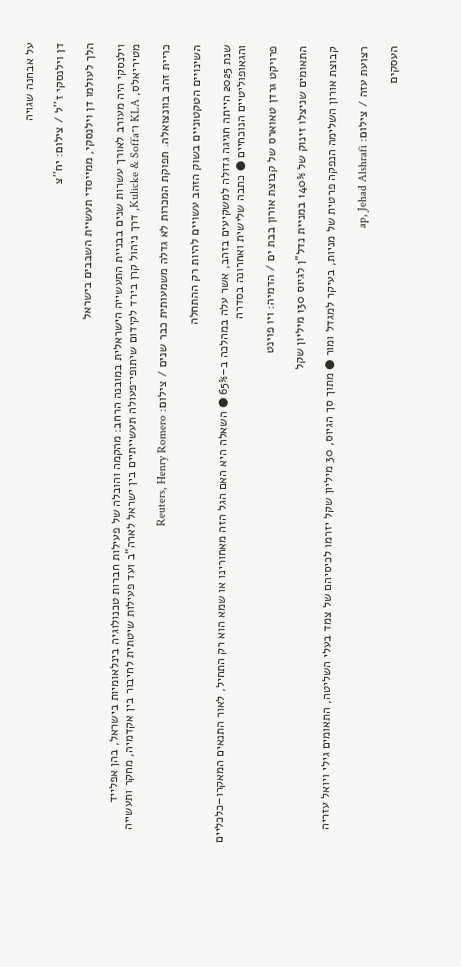על אבחנה שגויה

דן וילנסקי ז''ל / צילום: יח''צ

הלך לעולמו דן וילנסקי, ממייסדי תעשיית השבבים בישראל

וילנסקי היה מעורב לאורך עשרות שנים בבניית התעשייה הישראלית במובנה הרחב: מהקמה והובלה של פעילות חברות טכנולוגיה בינלאומיות בישראל, בהן אפלייד מטיריאלס, KLA ו־Kulicke & Soffa, דרך ניהול קרן בירד לקידום שיתופי־פעולה תעשייתיים בין ישראל לארה"ב ועד פעילות שיטתית לחיבור בין אקדמיה, מחקר ותעשייה

כריית זהב בוונצואלה. תפוקת המכרות לא גדלה משמעותית כבר שנים / צילום: Reuters, Henry Romero

השינויים הטקטוניים בשוק הזהב עשויים להיות רק ההתחלה

שנת 2025 הייתה חגיגה גדולה למשקיעים בזהב, אשר עלה במהלכה ב–65% ● השאלה היא האם הגל הזה מאחורינו או שמא הוא רק התחיל, לאור התנאים המאקרו–כלכליים והגאופוליטיים הנוכחיים ● כתבה שלישית ואחרונה בסדרה

פרויקט גרדן טאוארס של קבוצת אורון בבת ים / הדמיה: ויו פוינט

התאומים שניצלו זינוק של 140% במניית נדל"ן לגיוס 130 מיליון שקל

קבוצת אורון השלימה הנפקה פרטית של מניות, בעיקר למגדל ומור ● מתוך סך הגיוס, 30 מיליון שקל יזרמו לכיסיהם של צמד בעלי השליטה, התאומים גילי ויואל עזריה

רצועת עזה / צילום: ap, Jehad Alshrafi

העסקים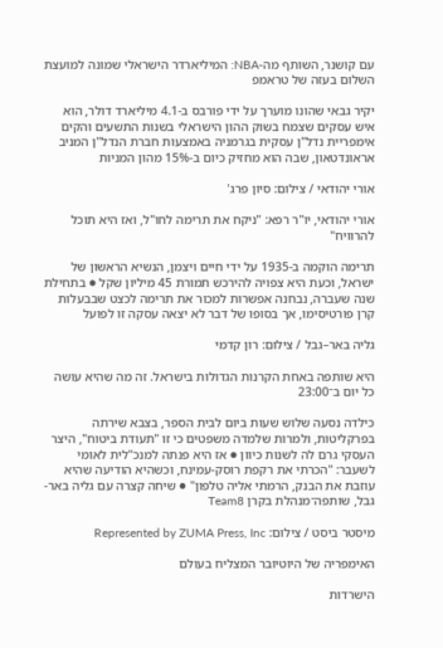עם קושנר, השותף מה-NBA: המיליארדר הישראלי שמונה למועצת השלום בעזה של טראמפ

יקיר גבאי שהונו מוערך על ידי פורבס ב-4.1 מיליארד דולר, הוא איש עסקים שצמח בשוק ההון הישראלי בשנות התשעים והקים אימפריית נדל"ן עסקית בגרמניה באמצעות חברת הנדל"ן המניב אראונדטאון, שבה הוא מחזיק כיום ב-15% מהון המניות

אורי יהודאי / צילום: סיון פרג'

אורי יהודאי, יו"ר רפא: "ניקח את תרימה לחו"ל, ואז היא תוכל להרוויח"

תרימה הוקמה ב-1935 על ידי חיים ויצמן, הנשיא הראשון של ישראל, וכעת היא צפויה להירכש תמורת 45 מיליון שקל ● בתחילת שנה שעברה, נבחנה אפשרות למכור את תרימה לכצט שבבעלות קרן פורטיסימו, אך בסופו של דבר לא יצאה עסקה זו לפועל

גליה באר–גבל / צילום: רון קדמי

היא שותפה באחת הקרנות הגדולות בישראל. זה מה שהיא עושה כל יום ב־23:00

כילדה נסעה שלוש שעות ביום לבית הספר, בצבא שירתה בפרקליטות, ולמרות שלמדה משפטים כי זו "תעודת ביטוח", היצר העסקי גרם לה לשנות כיוון ● אז היא פנתה למנכ"לית לאומי לשעבר: "הכרתי את רקפת רוסק-עמינח, וכשהיא הודיעה שהיא עוזבת את הבנק, הרמתי אליה טלפון" ● שיחה קצרה עם גליה באר-גבל, שותפה־מנהלת בקרן Team8

מיסטר ביסט / צילום: Represented by ZUMA Press, Inc

האימפריה של היוטיובר המצליח בעולם

הישרדות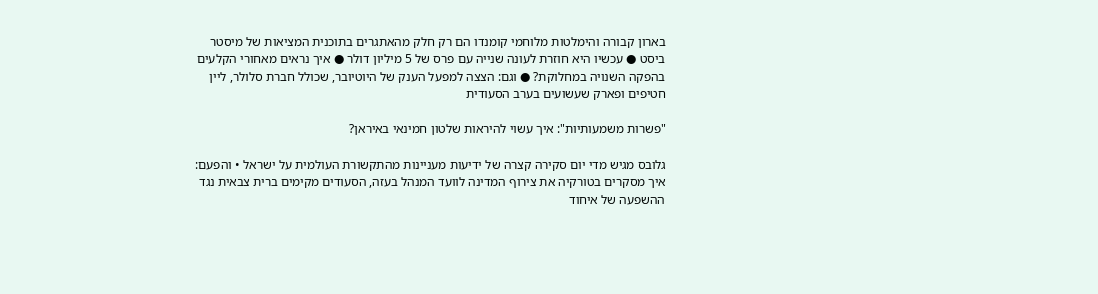בארון קבורה והימלטות מלוחמי קומנדו הם רק חלק מהאתגרים בתוכנית המציאות של מיסטר ביסט ● עכשיו היא חוזרת לעונה שנייה עם פרס של 5 מיליון דולר ● איך נראים מאחורי הקלעים בהפקה השנויה במחלוקת? ● וגם: הצצה למפעל הענק של היוטיובר, שכולל חברת סלולר, ליין חטיפים ופארק שעשועים בערב הסעודית

"פשרות משמעותיות": איך עשוי להיראות שלטון חמינאי באיראן?

גלובס מגיש מדי יום סקירה קצרה של ידיעות מעניינות מהתקשורת העולמית על ישראל • והפעם: איך מסקרים בטורקיה את צירוף המדינה לוועד המנהל בעזה, הסעודים מקימים ברית צבאית נגד ההשפעה של איחוד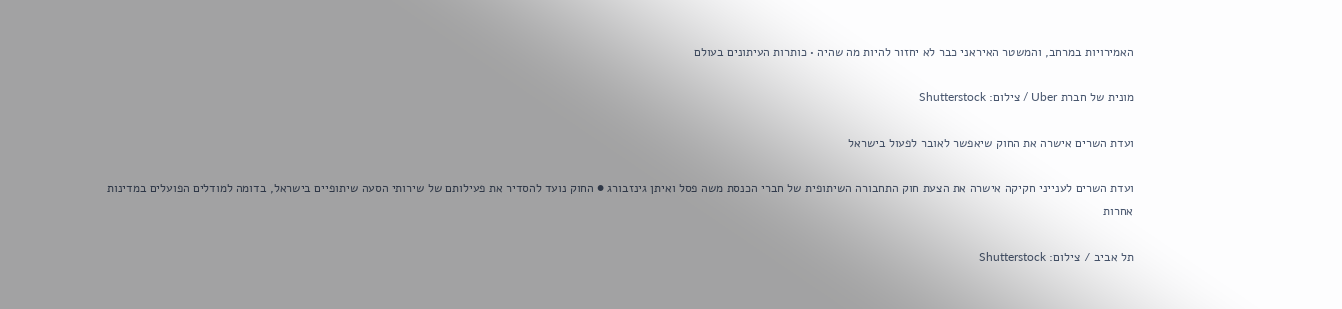האמירויות במרחב, והמשטר האיראני כבר לא יחזור להיות מה שהיה • כותרות העיתונים בעולם

מונית של חברת Uber / צילום: Shutterstock

ועדת השרים אישרה את החוק שיאפשר לאובר לפעול בישראל

ועדת השרים לענייני חקיקה אישרה את הצעת חוק התחבורה השיתופית של חברי הכנסת משה פסל ואיתן גינזבורג ● החוק נועד להסדיר את פעילותם של שירותי הסעה שיתופיים בישראל, בדומה למודלים הפועלים במדינות אחרות

תל אביב / צילום: Shutterstock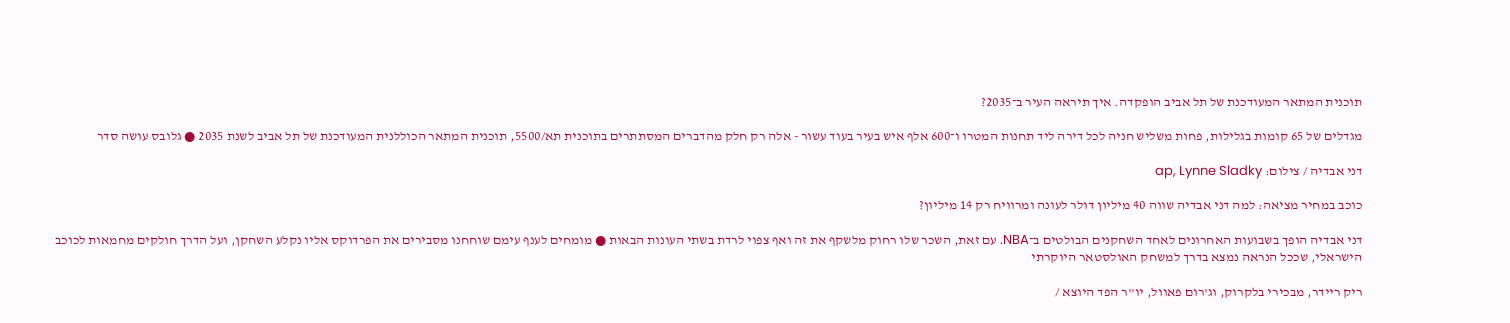תוכנית המתאר המעודכנת של תל אביב הופקדה. איך תיראה העיר ב־2035?

מגדלים של 65 קומות בגלילות, פחות משליש חניה לכל דירה ליד תחנות המטרו ו־600 אלף איש בעיר בעוד עשור - אלה רק חלק מהדברים המסתתרים בתוכנית תא/5500, תוכנית המתאר הכוללנית המעודכנת של תל אביב לשנת 2035 ● גלובס עושה סדר

דני אבדיה / צילום: ap, Lynne Sladky

כוכב במחיר מציאה: למה דני אבדיה שווה 40 מיליון דולר לעונה ומרוויח רק 14 מיליון?

דני אבדיה הופך בשבועות האחרונים לאחד השחקנים הבולטים ב־NBA. עם זאת, השכר שלו רחוק מלשקף את זה ואף צפוי לרדת בשתי העונות הבאות ● מומחים לענף עימם שוחחנו מסבירים את הפרדוקס אליו נקלע השחקן, ועל הדרך חולקים מחמאות לכוכב הישראלי, שככל הנראה נמצא בדרך למשחק האולסטאר היוקרתי

ריק ריידר, מבכירי בלקרוק, וג'רום פאוול, יו''ר הפד היוצא /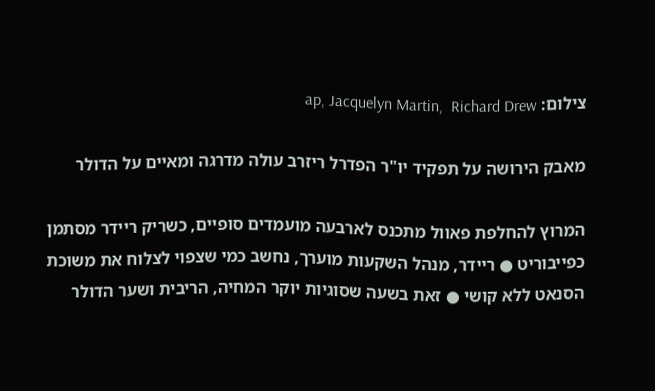צילום: ap, Jacquelyn Martin,  Richard Drew

מאבק הירושה על תפקיד יו"ר הפדרל ריזרב עולה מדרגה ומאיים על הדולר

המרוץ להחלפת פאוול מתכנס לארבעה מועמדים סופיים, כשריק ריידר מסתמן כפייבוריט ● ריידר, מנהל השקעות מוערך, נחשב כמי שצפוי לצלוח את משוכת הסנאט ללא קושי ● זאת בשעה שסוגיות יוקר המחיה, הריבית ושער הדולר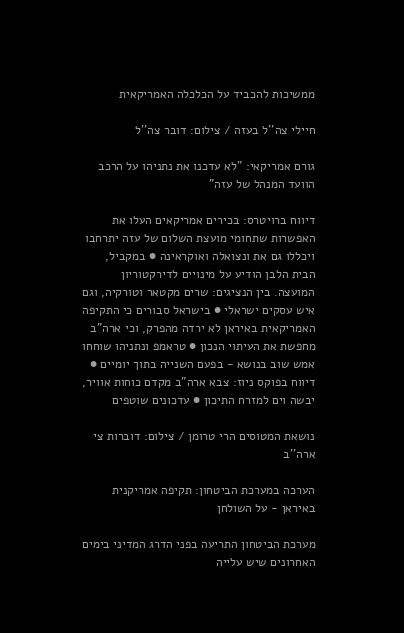ממשיכות להכביד על הכלכלה האמריקאית

חיילי צה''ל בעזה / צילום: דובר צה''ל

גורם אמריקאי: "לא עדכנו את נתניהו על הרכב הוועד המנהל של עזה"

דיווח ברויטרס: בכירים אמריקאים העלו את האפשרות שתחומי מועצת השלום של עזה יתרחבו ויכללו גם את ונצואלה ואוקראינה ● במקביל, הבית הלבן הודיע על מינויים לדירקטוריון המועצה. בין הנציגים: שרים מקטאר וטורקיה, וגם איש עסקים ישראלי ● בישראל סבורים כי התקיפה האמריקאית באיראן לא ירדה מהפרק, וכי ארה"ב מחפשת את העיתוי הנכון ● טראמפ ונתניהו שוחחו אמש שוב בנושא - בפעם השנייה בתוך יומיים ● דיווח בפוקס ניוז: צבא ארה"ב מקדם כוחות אוויר, יבשה וים למזרח התיכון ● עדכונים שוטפים

נושאת המטוסים הרי טרומן / צילום: דוברות צי ארה''ב

הערכה במערכת הביטחון: תקיפה אמריקנית באיראן - על השולחן

מערכת הביטחון התריעה בפני הדרג המדיני בימים האחרונים שיש עלייה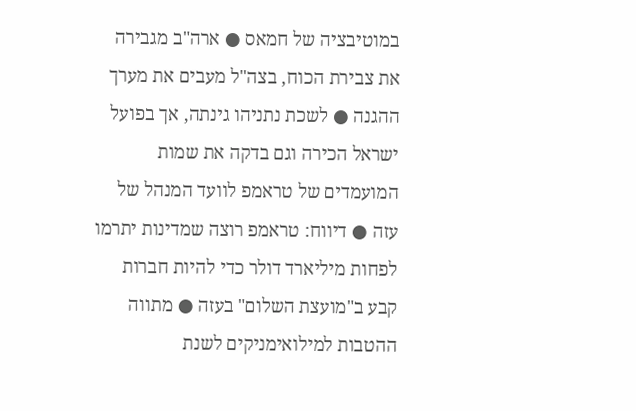במוטיבציה של חמאס ● ארה"ב מגבירה את צבירת הכוח, בצה"ל מעבים את מערך ההגנה ● לשכת נתניהו גינתה, אך בפועל ישראל הכירה וגם בדקה את שמות המועמדים של טראמפ לוועד המנהל של עזה ● דיווח: טראמפ רוצה שמדינות יתרמו לפחות מיליארד דולר כדי להיות חברות קבע ב"מועצת השלום" בעזה ● מתווה ההטבות למילואימניקים לשנת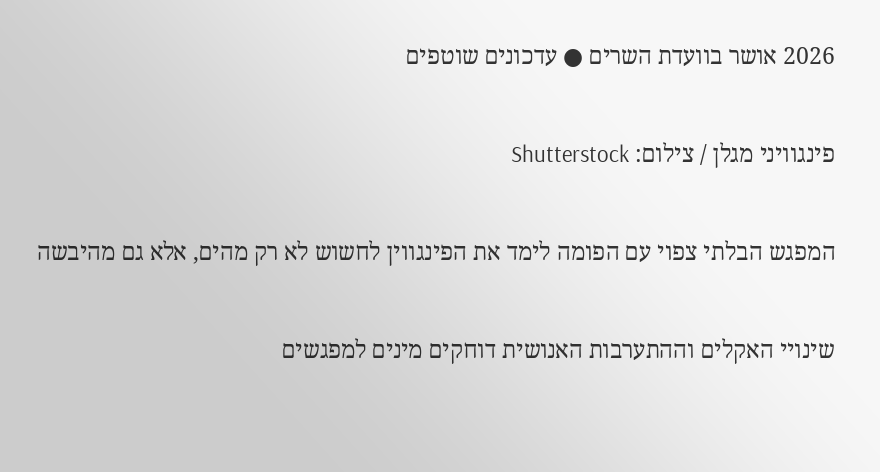2026 אושר בוועדת השרים ● עדכונים שוטפים

פינגוויני מגלן / צילום: Shutterstock

המפגש הבלתי צפוי עם הפומה לימד את הפינגווין לחשוש לא רק מהים, אלא גם מהיבשה

שינויי האקלים וההתערבות האנושית דוחקים מינים למפגשים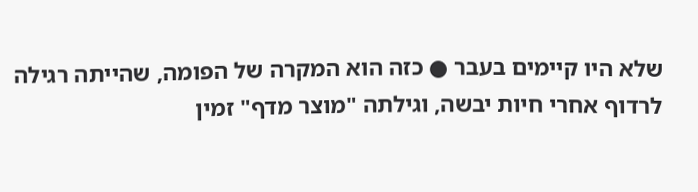שלא היו קיימים בעבר ● כזה הוא המקרה של הפומה, שהייתה רגילה לרדוף אחרי חיות יבשה, וגילתה "מוצר מדף" זמין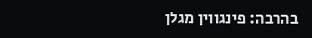בהרבה: פינגווין מגלן